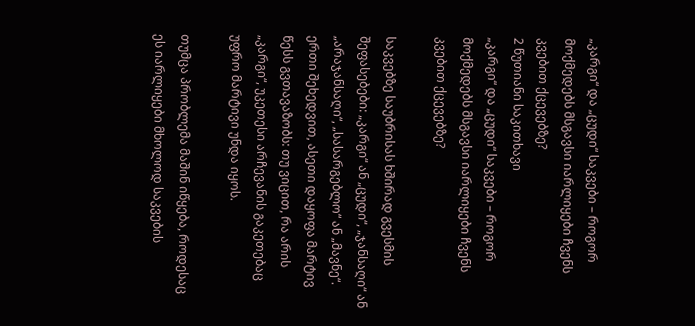„კარგი“ და „ცუდი“ საკვები – როგორ მოქმედებს მსგავსი იარლიყები ჩვენს კვებით ქცევებზე?
2 წუთიანი საკითხავი
„კარგი“ და „ცუდი“ საკვები – როგორ მოქმედებს მსგავსი იარლიყები ჩვენს კვებით ქცევებზე?

საკვებზე საუბრისას ხშირად გვესმის შეფასებები: „კარგი“ ან „ცუდი“, „ჯანსაღი“ ან „არაჯანსაღი“, „სასარგებლო“ ან „მავნე“. ერთი შეხედვით, ასეთი დაყოფა მარტივ წესს გვთავაზობს: თუ ვიცით, რა არის „კარგი“, უკეთესი არჩევანის გაკეთებაც უფრო მარტივი უნდა იყოს.

თუმცა პრობლემა მაშინ იწყება, როდესაც ეს იარლიყები მხოლოდ საკვების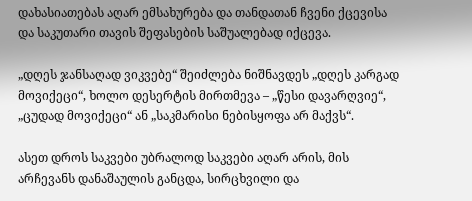დახასიათებას აღარ ემსახურება და თანდათან ჩვენი ქცევისა და საკუთარი თავის შეფასების საშუალებად იქცევა.

„დღეს ჯანსაღად ვიკვებე“ შეიძლება ნიშნავდეს „დღეს კარგად მოვიქეცი“, ხოლო დესერტის მირთმევა – „წესი დავარღვიე“, „ცუდად მოვიქეცი“ ან „საკმარისი ნებისყოფა არ მაქვს“.

ასეთ დროს საკვები უბრალოდ საკვები აღარ არის, მის არჩევანს დანაშაულის განცდა, სირცხვილი და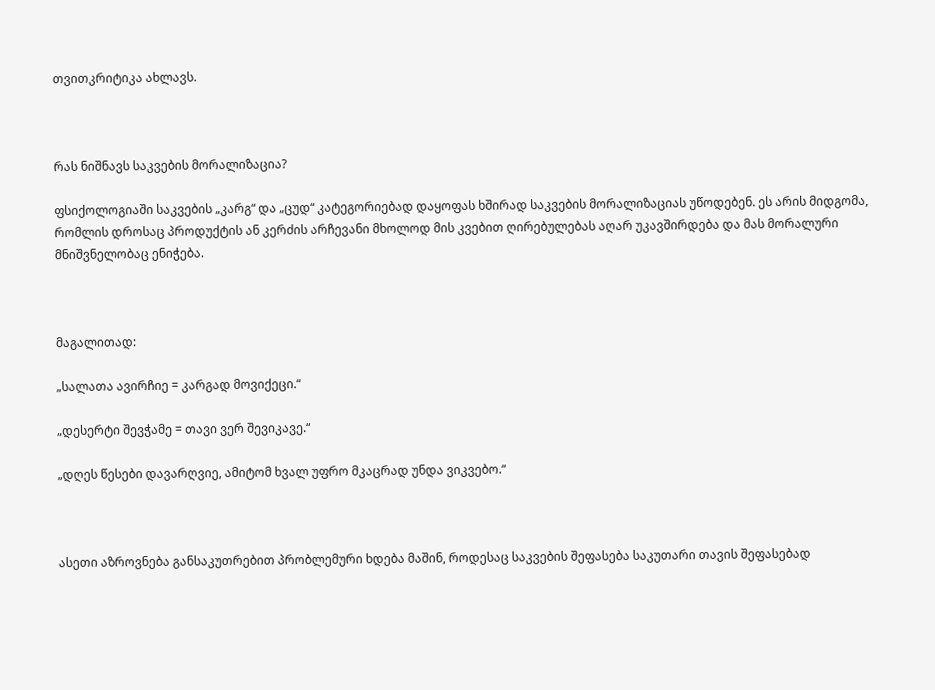თვითკრიტიკა ახლავს.



რას ნიშნავს საკვების მორალიზაცია?

ფსიქოლოგიაში საკვების „კარგ“ და „ცუდ“ კატეგორიებად დაყოფას ხშირად საკვების მორალიზაციას უწოდებენ. ეს არის მიდგომა, რომლის დროსაც პროდუქტის ან კერძის არჩევანი მხოლოდ მის კვებით ღირებულებას აღარ უკავშირდება და მას მორალური მნიშვნელობაც ენიჭება.



მაგალითად:

„სალათა ავირჩიე = კარგად მოვიქეცი.“

„დესერტი შევჭამე = თავი ვერ შევიკავე.“

„დღეს წესები დავარღვიე, ამიტომ ხვალ უფრო მკაცრად უნდა ვიკვებო.“



ასეთი აზროვნება განსაკუთრებით პრობლემური ხდება მაშინ, როდესაც საკვების შეფასება საკუთარი თავის შეფასებად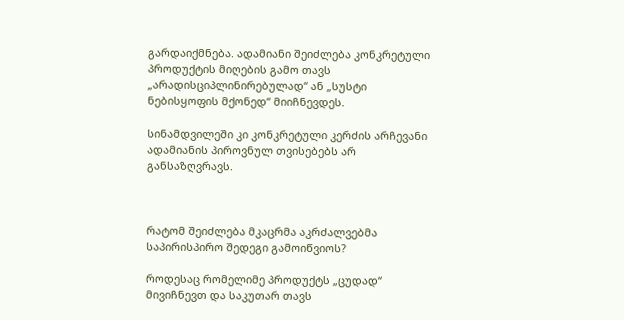გარდაიქმნება. ადამიანი შეიძლება კონკრეტული პროდუქტის მიღების გამო თავს „არადისციპლინირებულად“ ან „სუსტი ნებისყოფის მქონედ“ მიიჩნევდეს.

სინამდვილეში კი კონკრეტული კერძის არჩევანი ადამიანის პიროვნულ თვისებებს არ განსაზღვრავს.



რატომ შეიძლება მკაცრმა აკრძალვებმა საპირისპირო შედეგი გამოიწვიოს?

როდესაც რომელიმე პროდუქტს „ცუდად“ მივიჩნევთ და საკუთარ თავს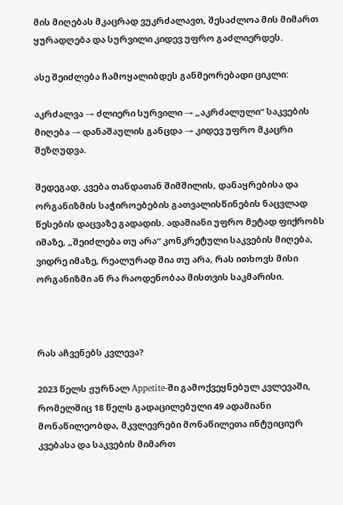მის მიღებას მკაცრად ვუკრძალავთ, შესაძლოა მის მიმართ ყურადღება და სურვილი კიდევ უფრო გაძლიერდეს.

ასე შეიძლება ჩამოყალიბდეს განმეორებადი ციკლი:

აკრძალვა → ძლიერი სურვილი → „აკრძალული“ საკვების მიღება → დანაშაულის განცდა → კიდევ უფრო მკაცრი შეზღუდვა.

შედეგად, კვება თანდათან შიმშილის, დანაყრებისა და ორგანიზმის საჭიროებების გათვალისწინების ნაცვლად წესების დაცვაზე გადადის. ადამიანი უფრო მეტად ფიქრობს იმაზე, „შეიძლება თუ არა“ კონკრეტული საკვების მიღება, ვიდრე იმაზე, რეალურად შია თუ არა, რას ითხოვს მისი ორგანიზმი ან რა რაოდენობაა მისთვის საკმარისი.



რას აჩვენებს კვლევა?

2023 წელს ჟურნალ Appetite-ში გამოქვეყნებულ კვლევაში, რომელშიც 18 წელს გადაცილებული 49 ადამიანი მონაწილეობდა, მკვლევრები მონაწილეთა ინტუიციურ კვებასა და საკვების მიმართ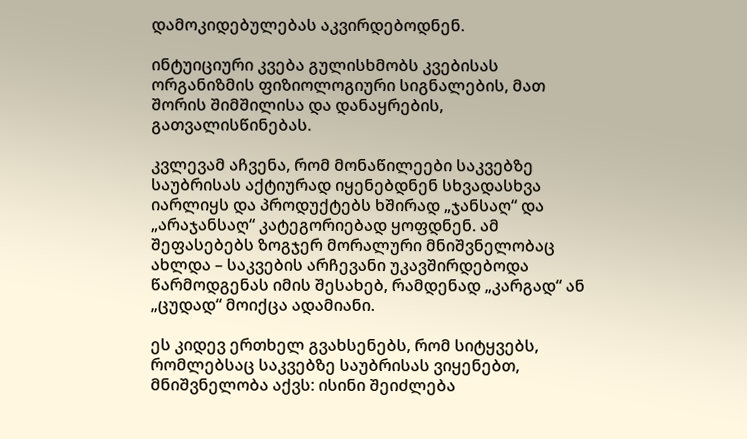დამოკიდებულებას აკვირდებოდნენ.

ინტუიციური კვება გულისხმობს კვებისას ორგანიზმის ფიზიოლოგიური სიგნალების, მათ შორის შიმშილისა და დანაყრების, გათვალისწინებას.

კვლევამ აჩვენა, რომ მონაწილეები საკვებზე საუბრისას აქტიურად იყენებდნენ სხვადასხვა იარლიყს და პროდუქტებს ხშირად „ჯანსაღ“ და „არაჯანსაღ“ კატეგორიებად ყოფდნენ. ამ შეფასებებს ზოგჯერ მორალური მნიშვნელობაც ახლდა – საკვების არჩევანი უკავშირდებოდა წარმოდგენას იმის შესახებ, რამდენად „კარგად“ ან „ცუდად“ მოიქცა ადამიანი.

ეს კიდევ ერთხელ გვახსენებს, რომ სიტყვებს, რომლებსაც საკვებზე საუბრისას ვიყენებთ, მნიშვნელობა აქვს: ისინი შეიძლება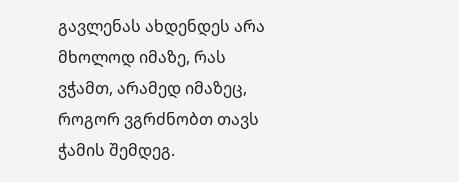გავლენას ახდენდეს არა მხოლოდ იმაზე, რას ვჭამთ, არამედ იმაზეც, როგორ ვგრძნობთ თავს ჭამის შემდეგ.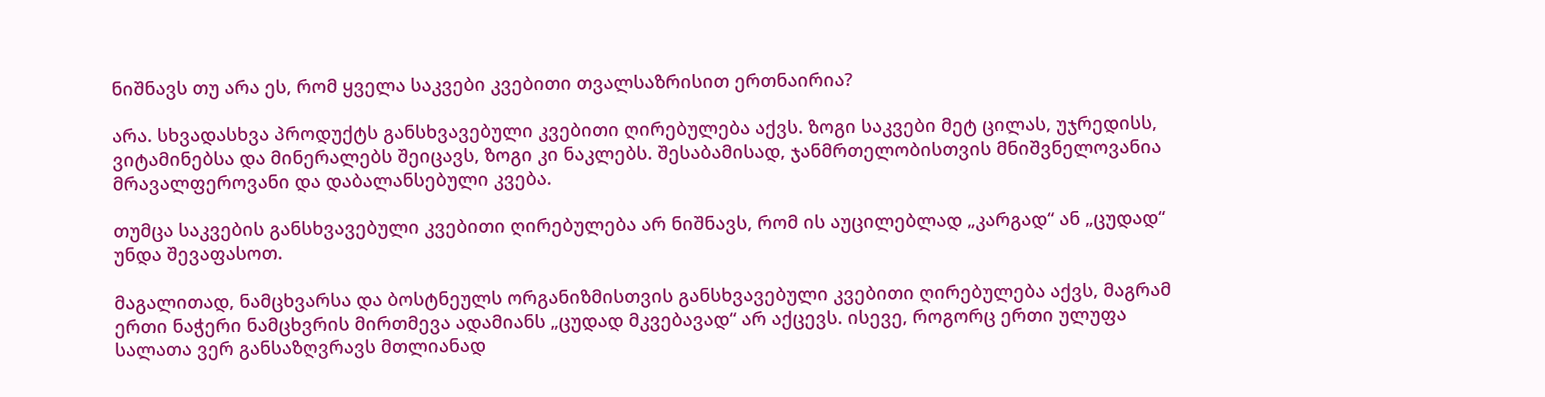ნიშნავს თუ არა ეს, რომ ყველა საკვები კვებითი თვალსაზრისით ერთნაირია?

არა. სხვადასხვა პროდუქტს განსხვავებული კვებითი ღირებულება აქვს. ზოგი საკვები მეტ ცილას, უჯრედისს, ვიტამინებსა და მინერალებს შეიცავს, ზოგი კი ნაკლებს. შესაბამისად, ჯანმრთელობისთვის მნიშვნელოვანია მრავალფეროვანი და დაბალანსებული კვება.

თუმცა საკვების განსხვავებული კვებითი ღირებულება არ ნიშნავს, რომ ის აუცილებლად „კარგად“ ან „ცუდად“ უნდა შევაფასოთ.

მაგალითად, ნამცხვარსა და ბოსტნეულს ორგანიზმისთვის განსხვავებული კვებითი ღირებულება აქვს, მაგრამ ერთი ნაჭერი ნამცხვრის მირთმევა ადამიანს „ცუდად მკვებავად“ არ აქცევს. ისევე, როგორც ერთი ულუფა სალათა ვერ განსაზღვრავს მთლიანად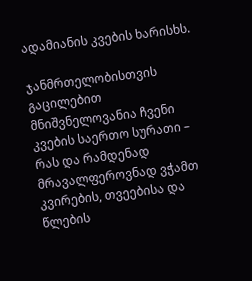ადამიანის კვების ხარისხს.

ჯანმრთელობისთვის გაცილებით მნიშვნელოვანია ჩვენი კვების საერთო სურათი – რას და რამდენად მრავალფეროვნად ვჭამთ კვირების, თვეებისა და წლების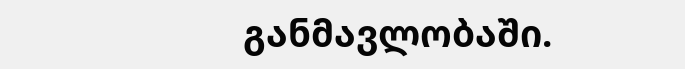განმავლობაში.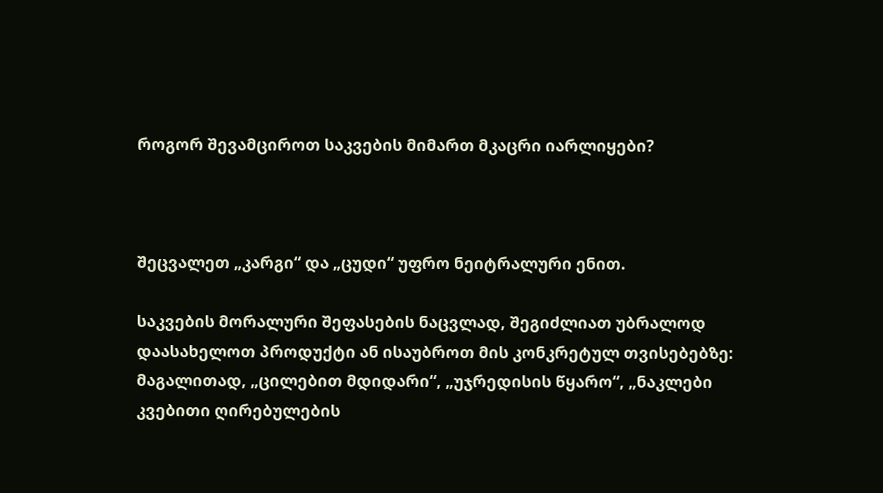როგორ შევამციროთ საკვების მიმართ მკაცრი იარლიყები?



შეცვალეთ „კარგი“ და „ცუდი“ უფრო ნეიტრალური ენით.

საკვების მორალური შეფასების ნაცვლად, შეგიძლიათ უბრალოდ დაასახელოთ პროდუქტი ან ისაუბროთ მის კონკრეტულ თვისებებზე: მაგალითად, „ცილებით მდიდარი“, „უჯრედისის წყარო“, „ნაკლები კვებითი ღირებულების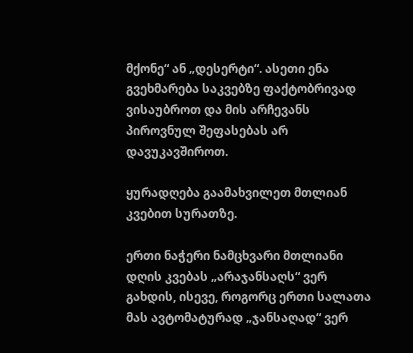მქონე“ ან „დესერტი“. ასეთი ენა გვეხმარება საკვებზე ფაქტობრივად ვისაუბროთ და მის არჩევანს პიროვნულ შეფასებას არ დავუკავშიროთ.

ყურადღება გაამახვილეთ მთლიან კვებით სურათზე.

ერთი ნაჭერი ნამცხვარი მთლიანი დღის კვებას „არაჯანსაღს“ ვერ გახდის, ისევე, როგორც ერთი სალათა მას ავტომატურად „ჯანსაღად“ ვერ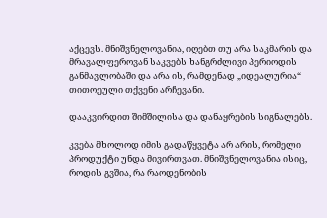აქცევს. მნიშვნელოვანია, იღებთ თუ არა საკმარის და მრავალფეროვან საკვებს ხანგრძლივი პერიოდის განმავლობაში და არა ის, რამდენად „იდეალურია“ თითოეული თქვენი არჩევანი.

დააკვირდით შიმშილისა და დანაყრების სიგნალებს.

კვება მხოლოდ იმის გადაწყვეტა არ არის, რომელი პროდუქტი უნდა მივირთვათ. მნიშვნელოვანია ისიც, როდის გვშია, რა რაოდენობის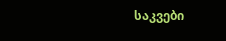საკვები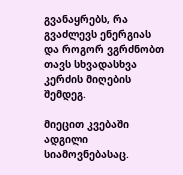გვანაყრებს, რა გვაძლევს ენერგიას და როგორ ვგრძნობთ თავს სხვადასხვა კერძის მიღების შემდეგ.

მიეცით კვებაში ადგილი სიამოვნებასაც.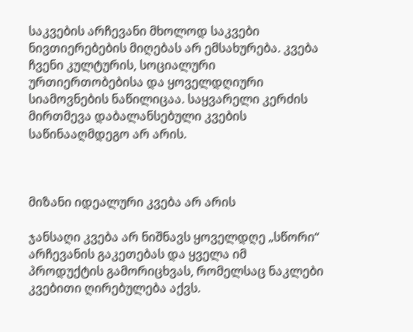საკვების არჩევანი მხოლოდ საკვები ნივთიერებების მიღებას არ ემსახურება. კვება ჩვენი კულტურის, სოციალური ურთიერთობებისა და ყოველდღიური სიამოვნების ნაწილიცაა. საყვარელი კერძის მირთმევა დაბალანსებული კვების საწინააღმდეგო არ არის.



მიზანი იდეალური კვება არ არის

ჯანსაღი კვება არ ნიშნავს ყოველდღე „სწორი“ არჩევანის გაკეთებას და ყველა იმ პროდუქტის გამორიცხვას, რომელსაც ნაკლები კვებითი ღირებულება აქვს.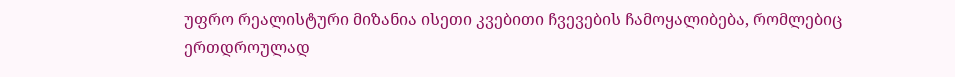უფრო რეალისტური მიზანია ისეთი კვებითი ჩვევების ჩამოყალიბება, რომლებიც ერთდროულად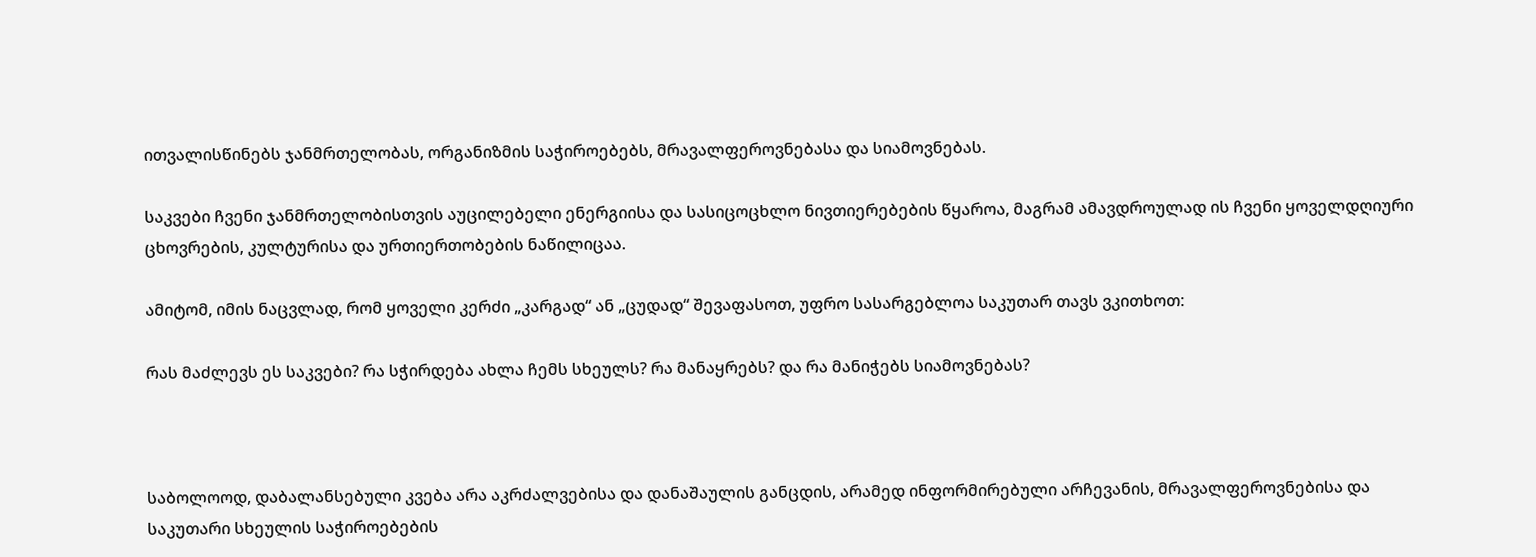ითვალისწინებს ჯანმრთელობას, ორგანიზმის საჭიროებებს, მრავალფეროვნებასა და სიამოვნებას.

საკვები ჩვენი ჯანმრთელობისთვის აუცილებელი ენერგიისა და სასიცოცხლო ნივთიერებების წყაროა, მაგრამ ამავდროულად ის ჩვენი ყოველდღიური ცხოვრების, კულტურისა და ურთიერთობების ნაწილიცაა.

ამიტომ, იმის ნაცვლად, რომ ყოველი კერძი „კარგად“ ან „ცუდად“ შევაფასოთ, უფრო სასარგებლოა საკუთარ თავს ვკითხოთ:

რას მაძლევს ეს საკვები? რა სჭირდება ახლა ჩემს სხეულს? რა მანაყრებს? და რა მანიჭებს სიამოვნებას?



საბოლოოდ, დაბალანსებული კვება არა აკრძალვებისა და დანაშაულის განცდის, არამედ ინფორმირებული არჩევანის, მრავალფეროვნებისა და საკუთარი სხეულის საჭიროებების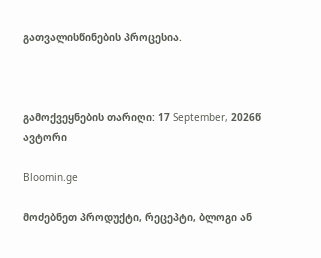გათვალისწინების პროცესია.



გამოქვეყნების თარიღი: 17 September, 2026წ
ავტორი

Bloomin.ge

მოძებნეთ პროდუქტი, რეცეპტი, ბლოგი ან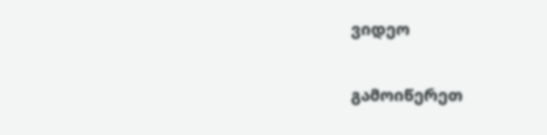ვიდეო

გამოიწერეთ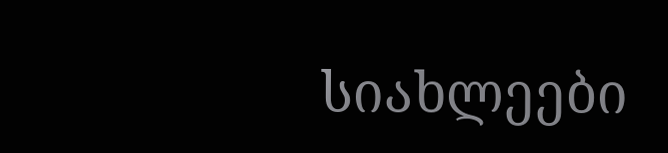სიახლეები